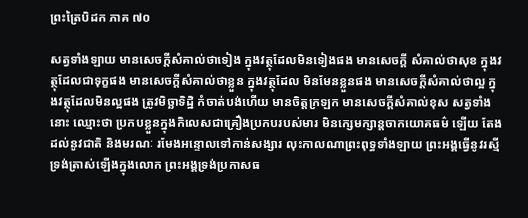ព្រះត្រៃបិដក ភាគ ៧០

សត្វទាំងឡាយ មានសេចក្ដីសំគាល់ថាទៀង ក្នុងវត្ថុដែលមិនទៀងផង មានសេចក្ដី សំគាល់ថាសុខ ក្នុងវត្ថុដែលជាទុក្ខផង មានសេចក្ដីសំគាល់ថាខ្លួន ក្នុងវត្ថុដែល មិនមែនខ្លួនផង មានសេចក្ដីសំគាល់ថាល្អ ក្នុងវត្ថុដែលមិនល្អផង ត្រូវមិច្ឆាទិដ្ឋិ កំចាត់បង់ហើយ មានចិត្តក្រឡក មានសេចក្ដីសំគាល់ខុស សត្វទាំងនោះ ឈ្មោះថា ប្រកបខ្លួនក្នុងកិលេសជាគ្រឿងប្រកបរបស់មារ មិនក្សេមក្សាន្តចាកយោគធម៌ ឡើយ តែងដល់នូវជាតិ និងមរណៈ រមែងអន្ទោលទៅកាន់សង្សារ លុះកាលណាព្រះពុទ្ធទាំងឡាយ ព្រះអង្គធ្វើនូវរស្មី ទ្រង់ត្រាស់ឡើងក្នុងលោក ព្រះអង្គទ្រង់ប្រកាសធ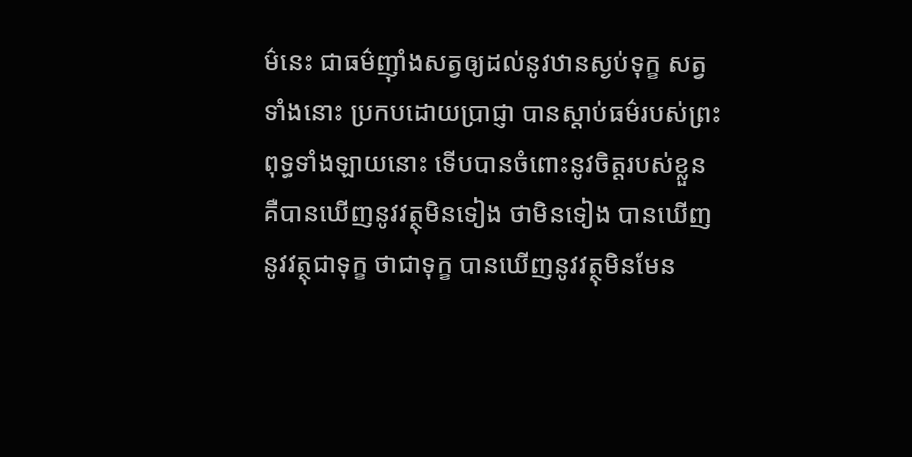ម៌នេះ ជាធម៌ញ៉ាំងសត្វឲ្យដល់នូវឋានស្ងប់ទុក្ខ សត្វទាំងនោះ ប្រកបដោយប្រាជ្ញា បានស្ដាប់ធម៌របស់ព្រះពុទ្ធទាំងឡាយនោះ ទើបបានចំពោះនូវចិត្តរបស់ខ្លួន គឺបានឃើញនូវវត្ថុមិនទៀង ថាមិនទៀង បានឃើញនូវវត្ថុជាទុក្ខ ថាជាទុក្ខ បានឃើញនូវវត្ថុមិនមែន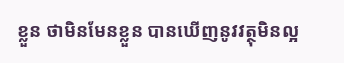ខ្លួន ថាមិនមែនខ្លួន បានឃើញនូវវត្ថុមិនល្អ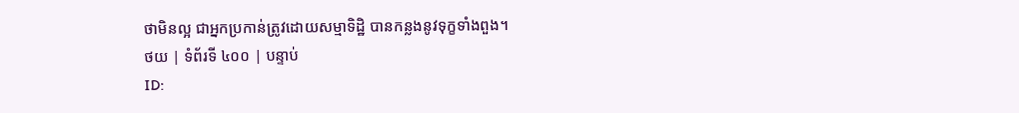ថាមិនល្អ ជាអ្នកប្រកាន់ត្រូវដោយសម្មាទិដ្ឋិ បានកន្លងនូវទុក្ខទាំងពួង។
ថយ | ទំព័រទី ៤០០ | បន្ទាប់
ID: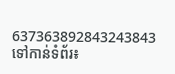637363892843243843
ទៅកាន់ទំព័រ៖